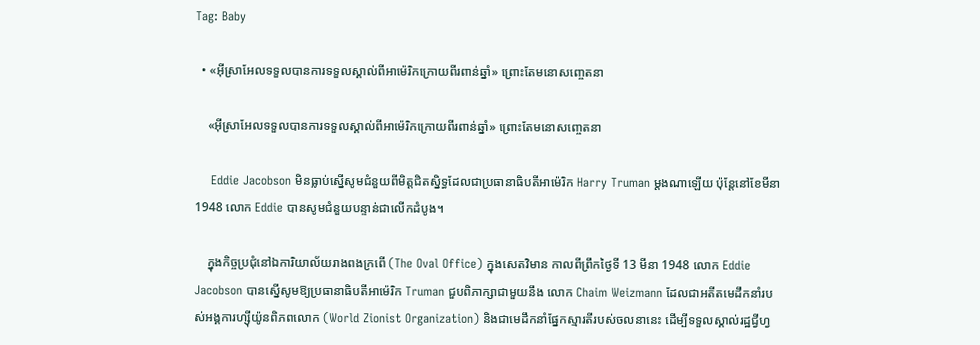Tag: Baby

  • «អ៊ីស្រាអែលទទួលបានការទទួលស្គាល់ពីអាម៉េរិកក្រោយពីរពាន់ឆ្នាំ» ព្រោះតែមនោសញ្ចេតនា

    «អ៊ីស្រាអែលទទួលបានការទទួលស្គាល់ពីអាម៉េរិកក្រោយពីរពាន់ឆ្នាំ» ព្រោះតែមនោសញ្ចេតនា

    Eddie Jacobson មិនធ្លាប់ស្នើសូមជំនួយពីមិត្តជិតស្និទ្ធដែលជាប្រធានាធិបតីអាម៉េរិក Harry Truman ម្ដងណាឡើយ ប៉ុន្តែនៅខែមីនា 1948 លោក Eddie បានសូមជំនួយបន្ទាន់ជាលើកដំបូង។

    ក្នុងកិច្ចប្រជុំនៅឯការិយាល័យរាងពងក្រពើ (The Oval Office) ក្នុងសេតវិមាន កាលពីព្រឹកថ្ងៃទី 13 មីនា 1948 លោក Eddie Jacobson បានស្នើសូមឱ្យប្រធានាធិបតីអាម៉េរិក Truman ជួបពិភាក្សាជាមួយនឹង លោក Chaim Weizmann ដែលជាអតីតមេដឹកនាំរបស់អង្គការហ្ស៊ីយ៉ូនពិភពលោក (World Zionist Organization) និងជាមេដឹកនាំផ្នែកស្មារតីរបស់ចលនានេះ ដើម្បីទទួលស្គាល់រដ្ឋជ្វីហ្វ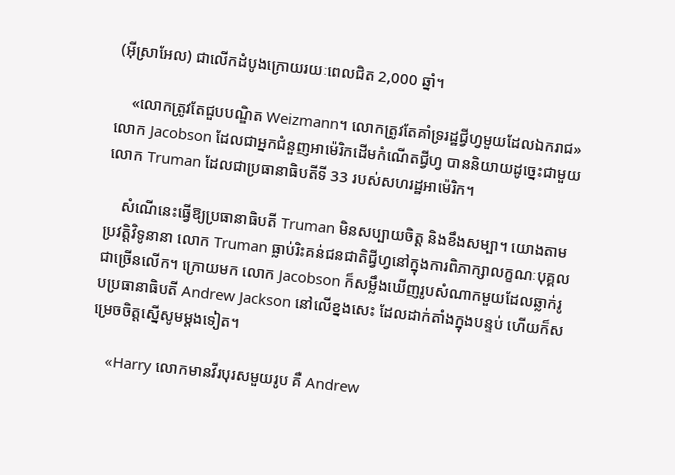(អ៊ីស្រាអែល) ជាលើកដំបូងក្រោយរយៈពេលជិត 2,000 ឆ្នាំ។

    «លោកត្រូវតែជួបបណ្ឌិត Weizmann។ លោកត្រូវតែគាំទ្ររដ្ឋជ្វីហ្វមួយដែលឯករាជ» លោក Jacobson ដែលជាអ្នកជំនួញអាម៉េរិកដើមកំណើតជ្វីហ្វ បាននិយាយដូច្នេះជាមួយលោក Truman ដែលជាប្រធានាធិបតីទី 33 របស់សហរដ្ឋអាម៉េរិក។

    សំណើនេះធ្វើឱ្យប្រធានាធិបតី Truman មិនសប្បាយចិត្ត និងខឹងសម្បា។ យោងតាមប្រវត្តិវិទូនានា លោក Truman ធ្លាប់រិះគន់ជនជាតិជ្វីហ្វនៅក្នុងការពិភាក្សាលក្ខណៈបុគ្គលជាច្រើនលើក។ ក្រោយមក លោក Jacobson ក៏សម្លឹងឃើញរូបសំណាកមួយដែលឆ្លាក់រូបប្រធានាធិបតី Andrew Jackson នៅលើខ្នងសេះ ដែលដាក់តាំងក្នុងបន្ទប់ ហើយក៏សម្រេចចិត្តស្នើសូមម្ដងទៀត។

    «Harry លោកមានវីរបុរសមួយរូប គឺ Andrew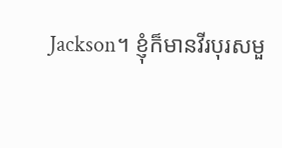Jackson។ ខ្ញុំក៏មានវីរបុរសមួ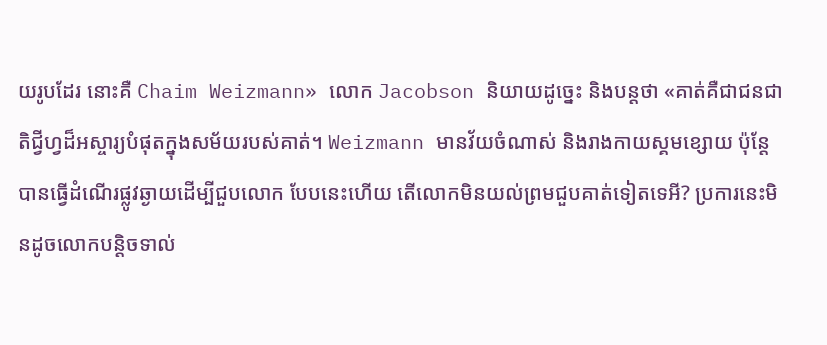យរូបដែរ នោះគឺ Chaim Weizmann» លោក Jacobson និយាយដូច្នេះ និងបន្តថា «គាត់គឺជាជនជាតិជ្វីហ្វដ៏អស្ចារ្យបំផុតក្នុងសម័យរបស់គាត់។ Weizmann មានវ័យចំណាស់ និងរាងកាយស្គមខ្សោយ ប៉ុន្តែបានធ្វើដំណើរផ្លូវឆ្ងាយដើម្បីជួបលោក បែបនេះហើយ តើលោកមិនយល់ព្រមជួបគាត់ទៀតទេអី? ប្រការនេះមិនដូចលោកបន្តិចទាល់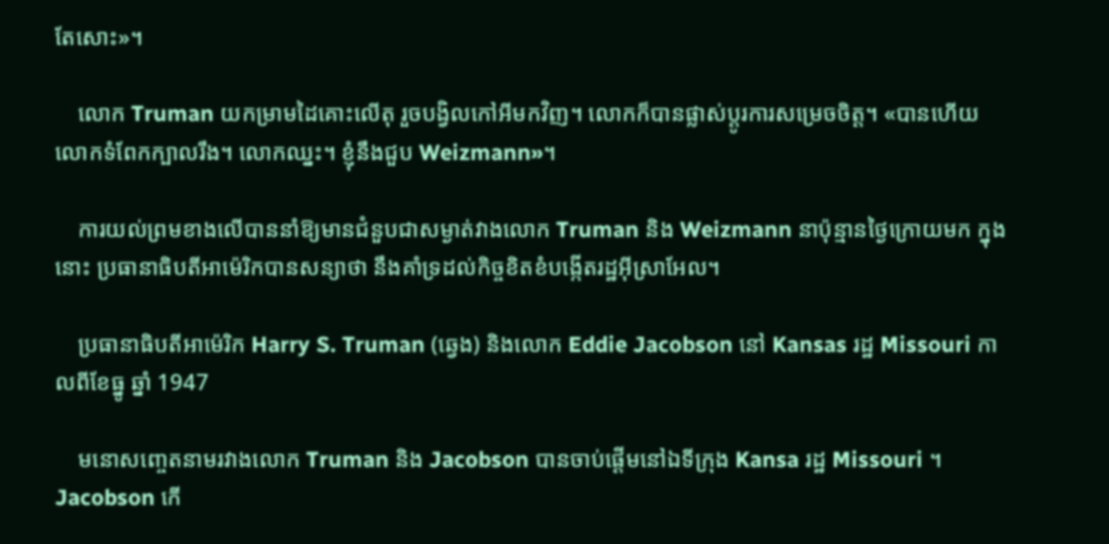តែសោះ»។

    លោក Truman យកម្រាមដៃគោះលើតុ រួចបង្វិលកៅអីមកវិញ។ លោកក៏បានផ្លាស់ប្ដូរការសម្រេចចិត្ត។ «បានហើយ លោកទំពែកក្បាលរឹង។ លោកឈ្នះ។ ខ្ញុំនឹងជួប Weizmann»។

    ការយល់ព្រមខាងលើបាននាំឱ្យមានជំនួបជាសម្ងាត់វាងលោក Truman និង Weizmann នាប៉ុន្មានថ្ងៃក្រោយមក ក្នុងនោះ ប្រធានាធិបតីអាម៉េរិកបានសន្យាថា នឹងគាំទ្រដល់កិច្ចខិតខំបង្កើតរដ្ឋអ៊ីស្រាអែល។

    ប្រធានាធិបតីអាម៉េរិក Harry S. Truman (ឆ្វេង) និងលោក Eddie Jacobson នៅ Kansas រដ្ឋ Missouri កាលពីខែធ្នូ ឆ្នាំ 1947

    មនោសញ្ចេតនាមរវាងលោក Truman និង Jacobson បានចាប់ផ្ដើមនៅឯទីក្រុង Kansa រដ្ឋ Missouri ។ Jacobson កើ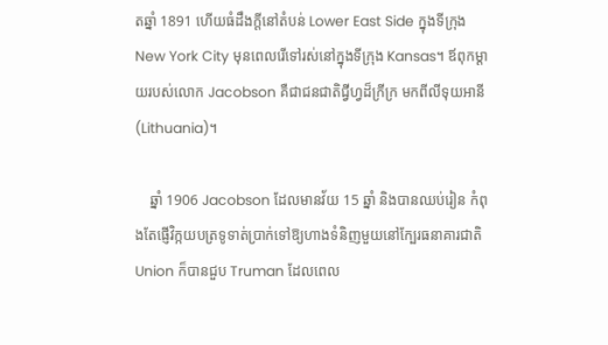តឆ្នាំ 1891 ហើយធំដឹងក្ដីនៅតំបន់ Lower East Side ក្នុងទីក្រុង New York City មុនពេលរើទៅរស់នៅក្នុងទីក្រុង Kansas។ ឪពុកម្ដាយរបស់លោក Jacobson គឺជាជនជាតិជ្វីហ្វដ៏ក្រីក្រ មកពីលីទុយអានី (Lithuania)។

    ឆ្នាំ 1906 Jacobson ដែលមានវ័យ 15 ឆ្នាំ និងបានឈប់រៀន កំពុងតែផ្ញើវិក្កយបត្រទូទាត់ប្រាក់ទៅឱ្យហាងទំនិញមួយនៅក្បែរធនាគារជាតិ Union ក៏បានជួប Truman ដែលពេល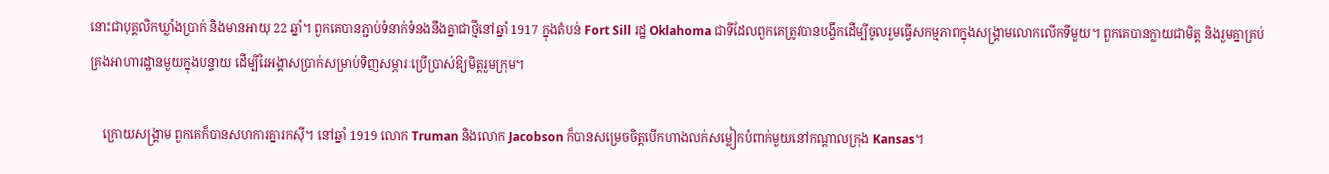នោះជាបុគ្គលិកឃ្លាំងប្រាក់ និងមានអាយុ 22 ឆ្នាំ។ ពួកគេបានភ្ជាប់ទំនាក់ទំនងនឹងគ្នាជាថ្មីនៅឆ្នាំ 1917 ក្នុងតំបន់ Fort Sill រដ្ឋ Oklahoma ជាទីដែលពួកគេត្រូវបានបង្វឹកដើម្បីចូលរួមធ្វើសកម្មភាពក្នុងសង្គ្រាមលោកលើកទីមួយ។ ពួកគេបានក្លាយជាមិត្ត និងរួមគ្នាគ្រប់គ្រងអាហារដ្ឋានមួយក្នុងបន្ទាយ ដើម្បីរៃអង្គាសប្រាក់សម្រាប់ទិញសម្ភារៈប្រើប្រាស់ឱ្យមិត្តរួមក្រុម។

    ក្រោយសង្គ្រាម ពួកគេក៏បានសហការគ្នារកស៊ី។ នៅឆ្នាំ 1919 លោក Truman និងលោក Jacobson ក៏បានសម្រេចចិត្តបើកហាងលក់សម្លៀកបំពាក់មួយនៅកណ្ដាលក្រុង Kansas។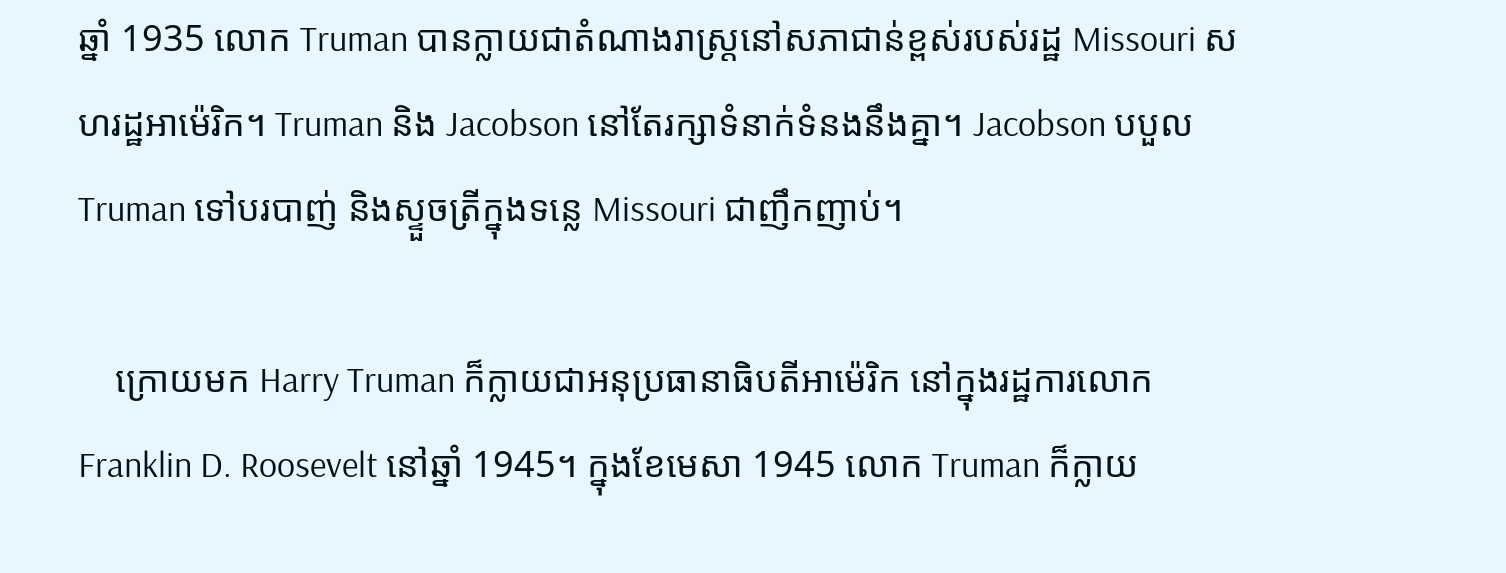ឆ្នាំ 1935 លោក Truman បានក្លាយជាតំណាងរាស្ត្រនៅសភាជាន់ខ្ពស់របស់រដ្ឋ Missouri សហរដ្ឋអាម៉េរិក។ Truman និង Jacobson នៅតែរក្សាទំនាក់ទំនងនឹងគ្នា។ Jacobson បបួល Truman ទៅបរបាញ់ និងស្ទួចត្រីក្នុងទន្លេ Missouri ជាញឹកញាប់។

    ក្រោយមក Harry Truman ក៏ក្លាយជាអនុប្រធានាធិបតីអាម៉េរិក នៅក្នុងរដ្ឋការលោក Franklin D. Roosevelt នៅឆ្នាំ 1945។ ក្នុងខែមេសា 1945 លោក Truman ក៏ក្លាយ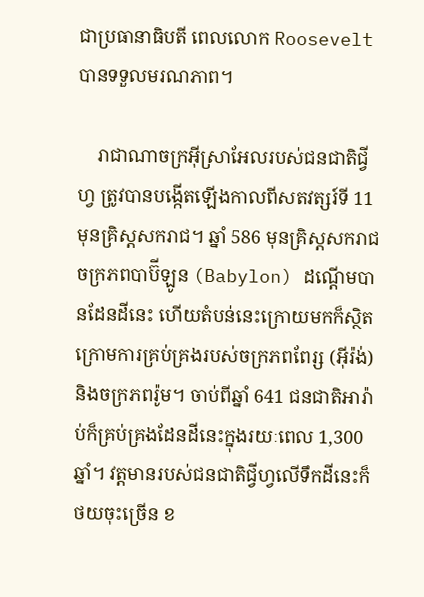ជាប្រធានាធិបតី ពេលលោក Roosevelt បានទទួលមរណភាព។

    រាជាណាចក្រអ៊ីស្រាអែលរបស់ជនជាតិជ្វីហ្វ ត្រូវបានបង្កើតឡើងកាលពីសតវត្សរ៍ទី 11 មុនគ្រិស្តសករាជ។ ឆ្នាំ 586 មុនគ្រិស្តសករាជ ចក្រភពបាប៊ីឡូន (Babylon) ដណ្ដើមបានដែនដីនេះ ហើយតំបន់នេះក្រោយមកក៏ស្ថិតក្រោមការគ្រប់គ្រងរបស់ចក្រភពពែរ្ស (អ៊ីរ៉ង់) និងចក្រភពរ៉ូម។ ចាប់ពីឆ្នាំ 641 ជនជាតិអារ៉ាប់ក៏គ្រប់គ្រងដែនដីនេះក្នុងរយៈពេល 1,300 ឆ្នាំ។ វត្តមានរបស់ជនជាតិជ្វីហ្វលើទឹកដីនេះក៏ថយចុះច្រើន ខ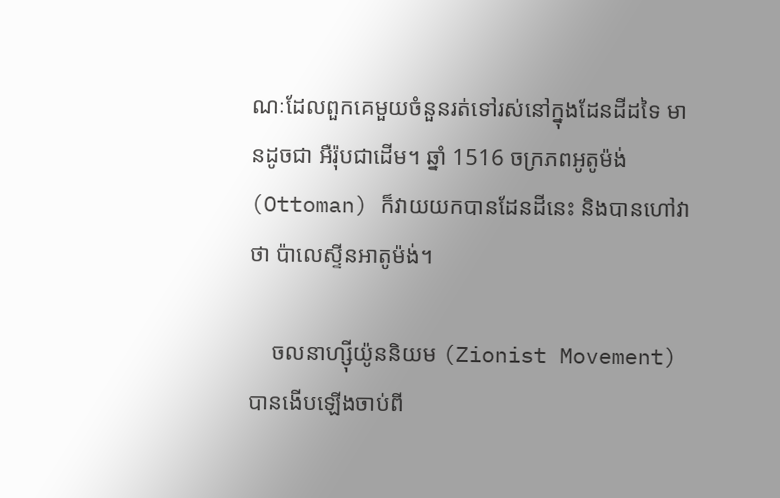ណៈដែលពួកគេមួយចំនួនរត់ទៅរស់នៅក្នុងដែនដីដទៃ មានដូចជា អឺរ៉ុបជាដើម។ ឆ្នាំ 1516 ចក្រភពអូតូម៉ង់ (Ottoman) ក៏វាយយកបានដែនដីនេះ និងបានហៅវាថា ប៉ាលេស្ទីនអាតូម៉ង់។

    ចលនាហ្ស៊ីយ៉ូននិយម (Zionist Movement) បានងើបឡើងចាប់ពី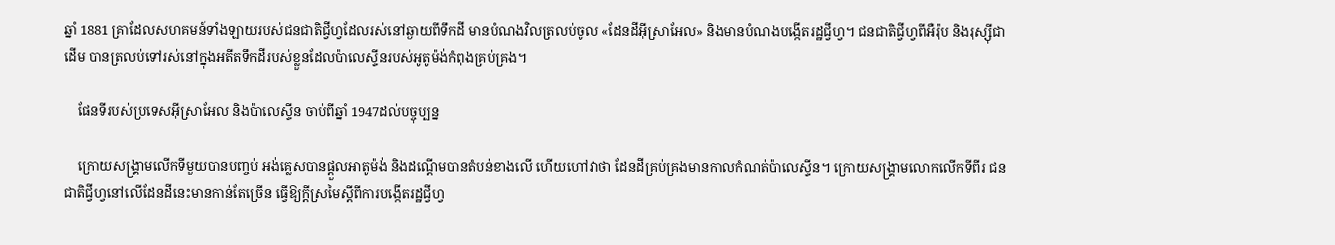ឆ្នាំ 1881 គ្រាដែលសហគមន៍ទាំងឡាយរបស់ជនជាតិជ្វីហ្វដែលរស់នៅឆ្ងាយពីទឹកដី មានបំណងវិលត្រលប់ចូល «ដែនដីអ៊ីស្រាអែល» និងមានបំណងបង្កើតរដ្ឋជ្វីហ្វ។ ជនជាតិជ្វីហ្វពីអឺរ៉ុប និងរុស្ស៊ីជាដើម បានត្រលប់ទៅរស់នៅក្នុងអតីតទឹកដីរបស់ខ្លួនដែលប៉ាលេស្ទីនរបស់អូតូម៉ង់កំពុងគ្រប់គ្រង។

    ផែនទីរបស់ប្រទេសអ៊ីស្រាអែល និងប៉ាលេស្ទីន ចាប់ពីឆ្នាំ 1947ដល់បច្ចុប្បន្ន

    ក្រោយសង្គ្រាមលើកទីមួយបានបញ្ចប់ អង់គ្លេសបានផ្ដួលអាតូម៉ង់ និងដណ្ដើមបានតំបន់ខាងលើ ហើយហៅវាថា ដែនដីគ្រប់គ្រងមានកាលកំណត់ប៉ាលេស្ទីន។ ក្រោយសង្គ្រាមលោកលើកទីពីរ ជនជាតិជ្វីហ្វនៅលើដែនដីនេះមានកាន់តែច្រើន ធ្វើឱ្យក្ដីស្រមៃស្ដីពីការបង្កើតរដ្ឋជ្វីហ្វ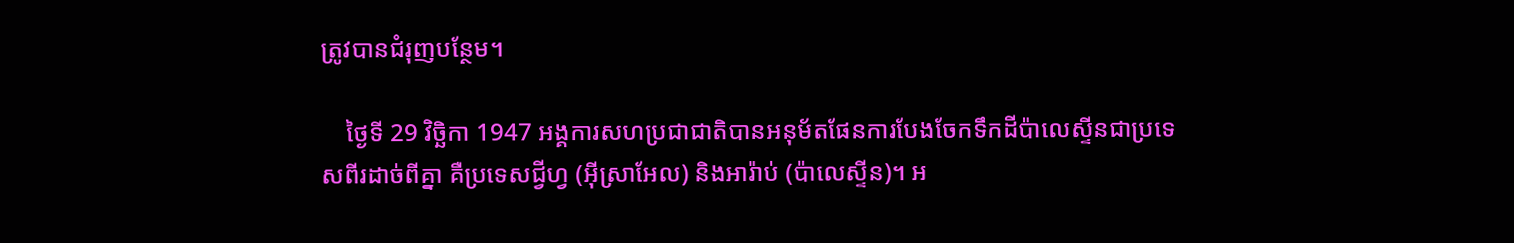ត្រូវបានជំរុញបន្ថែម។

    ថ្ងៃទី 29 វិច្ឆិកា 1947 អង្គការសហប្រជាជាតិបានអនុម័តផែនការបែងចែកទឹកដីប៉ាលេស្ទីនជាប្រទេសពីរដាច់ពីគ្នា គឺប្រទេសជ្វីហ្វ (អ៊ីស្រាអែល) និងអារ៉ាប់ (ប៉ាលេស្ទីន)។ អ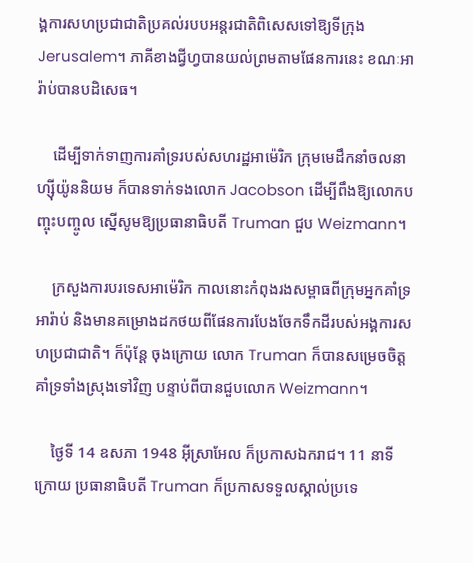ង្គការសហប្រជាជាតិប្រគល់របបអន្តរជាតិពិសេសទៅឱ្យទីក្រុង Jerusalem។ ភាគីខាងជ្វីហ្វបានយល់ព្រមតាមផែនការនេះ ខណៈអារ៉ាប់បានបដិសេធ។

    ដើម្បីទាក់ទាញការគាំទ្ររបស់សហរដ្ឋអាម៉េរិក ក្រុមមេដឹកនាំចលនាហ្ស៊ីយ៉ូននិយម ក៏បានទាក់ទងលោក Jacobson ដើម្បីពឹងឱ្យលោកបញ្ចុះបញ្ចូល ស្នើសូមឱ្យប្រធានាធិបតី Truman ជួប Weizmann។

    ក្រសួងការបរទេសអាម៉េរិក កាលនោះកំពុងរងសម្ពាធពីក្រុមអ្នកគាំទ្រអារ៉ាប់ និងមានគម្រោងដកថយពីផែនការបែងចែកទឹកដីរបស់អង្គការសហប្រជាជាតិ។ ក៏ប៉ុន្តែ ចុងក្រោយ លោក Truman ក៏បានសម្រេចចិត្តគាំទ្រទាំងស្រុងទៅវិញ បន្ទាប់ពីបានជួបលោក Weizmann។

    ថ្ងៃទី 14 ឧសភា 1948 អ៊ីស្រាអែល ក៏ប្រកាសឯករាជ។ 11 នាទីក្រោយ ប្រធានាធិបតី Truman ក៏ប្រកាសទទួលស្គាល់ប្រទេ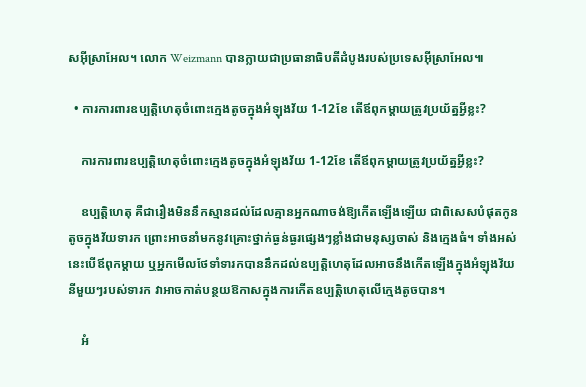សអ៊ីស្រាអែល។ លោក Weizmann បានក្លាយជាប្រធានាធិបតីដំបូងរបស់ប្រទេសអ៊ីស្រាអែល៕

  • ការការពារឧប្បត្តិហេតុចំពោះក្មេងតូចក្នុងអំឡុងវ័យ 1-12ខែ តើឪពុកម្ដាយត្រូវប្រយ័ត្នអ្វីខ្លះ?

    ការការពារឧប្បត្តិហេតុចំពោះក្មេងតូចក្នុងអំឡុងវ័យ 1-12ខែ តើឪពុកម្ដាយត្រូវប្រយ័ត្នអ្វីខ្លះ?

    ឧប្បត្តិហេតុ គឺជារឿងមិននឹកស្មានដល់ដែលគ្មានអ្នកណាចង់ឱ្យកើតឡើងឡើយ ជាពិសេសបំផុតកូនតូចក្នុងវ័យទារក ព្រោះអាចនាំមកនូវគ្រោះថ្នាក់ធ្ងន់ធ្ងរផ្សេងៗខ្លាំងជាមនុស្សចាស់ និងក្មេងធំ។ ទាំងអស់នេះបើឪពុកម្ដាយ ឬអ្នកមើលថែទាំទារកបាននឹកដល់ឧប្បត្តិហេតុដែលអាចនឹងកើតឡើងក្នុងអំឡុងវ័យនីមួយៗរបស់ទារក វាអាចកាត់បន្ថយឱកាសក្នុងការកើតឧប្បត្តិហេតុលើក្មេងតូចបាន។

    អំ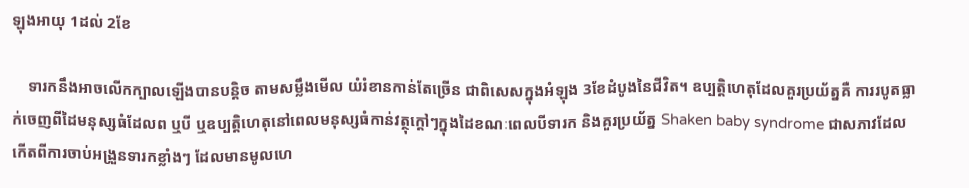ឡុងអាយុ 1ដល់ 2ខែ

    ទារកនឹងអាចលើកក្បាលឡើងបានបន្តិច តាមសម្លឹងមើល យំរំខានកាន់តែច្រើន ជាពិសេសក្នុងអំឡុង 3ខែដំបូងនៃជីវិត។ ឧប្បត្តិហេតុដែលគួរប្រយ័ត្នគឺ ការរបូតធ្លាក់ចេញពីដៃមនុស្សធំដែលព ឬបី ឬឧប្បត្តិហេតុនៅពេលមនុស្សធំកាន់វត្ថុក្ដៅៗក្នុងដៃខណៈពេលបីទារក និងគួរប្រយ័ត្ន Shaken baby syndrome ជាសភាវដែលកើតពីការចាប់អង្រួនទារកខ្លាំងៗ ដែលមានមូលហេ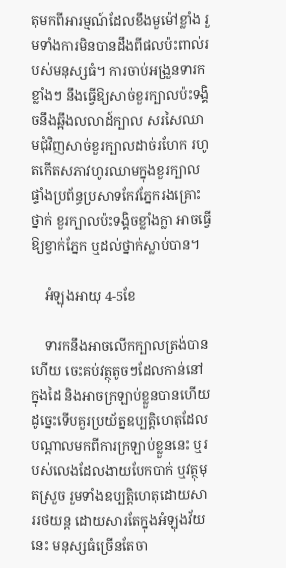តុមកពីអារម្មណ៍ដែលខឹងមួម៉ៅខ្លាំង រួមទាំងការមិនបានដឹងពីផលប៉ះពាល់របស់មនុស្សធំ។ ការចាប់អង្រួនទារកខ្លាំងៗ នឹងធ្វើឱ្យសាច់ខួរក្បាលប៉ះទង្គិចនឹងឆ្អឹងលលាដ៍ក្បាល សរសៃឈាមជុំវិញសាច់ខួរក្បាលដាច់រហែក រហូតកើតសភាវហូរឈាមក្នុងខួរក្បាល ផ្ទាំងប្រព័ន្ធប្រសាទកែវភ្នែករងគ្រោះថ្នាក់ ខួរក្បាលប៉ះទង្គិចខ្លាំងក្លា អាចធ្វើឱ្យខ្វាក់ភ្នែក ឬដល់ថ្នាក់ស្លាប់បាន។

    អំឡុងអាយុ 4-5ខែ

    ទារកនឹងអាចលើកក្បាលត្រង់បានហើយ ចេះគប់វត្ថុតូចៗដែលកាន់នៅក្នុងដៃ និងអាចក្រឡាប់ខ្លួនបានហើយ ដូច្នេះទើបគួរប្រយ័ត្នឧប្បត្តិហេតុដែលបណ្ដាលមកពីការក្រឡាប់ខ្លួននេះ ឬរបស់លេងដែលងាយបែកបាក់ ឬវត្ថុមុតស្រួច រួមទាំងឧប្បត្តិហេតុដោយសាររថយន្ត ដោយសារតែក្នុងអំឡុងវ័យនេះ មនុស្សធំច្រើនតែចា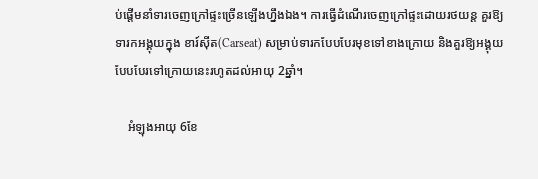ប់ផ្ដើមនាំទារចេញក្រៅផ្ទះច្រើនឡើងហ្នឹងឯង។ ការធ្វើដំណើរចេញក្រៅផ្ទះដោយរថយន្ត គួរឱ្យទារកអង្គុយក្នុង ខារ៍ស៊ីត(Carseat) សម្រាប់ទារកបែបបែរមុខទៅខាងក្រោយ និងគួរឱ្យអង្គុយបែបបែរទៅក្រោយនេះរហូតដល់អាយុ 2ឆ្នាំ។

    អំឡុងអាយុ 6ខែ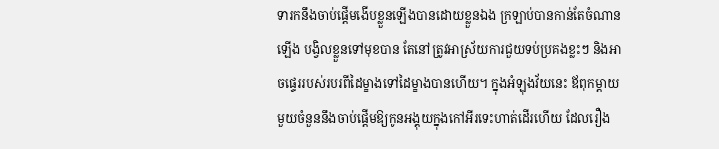ទារកនឹងចាប់ផ្ដើមងើបខ្លួនឡើងបានដោយខ្លួនឯង ក្រឡាប់បានកាន់តែចំណានឡើង បង្វិលខ្លួនទៅមុខបាន តែនៅត្រូវអាស្រ័យការជួយទប់ប្រគងខ្លះៗ និងអាចផ្ទេររបស់របរពីដៃម្ខាងទៅដៃម្ខាងបានហើយ។ ក្នុងអំឡុងវ័យនេះ ឪពុកម្ដាយមួយចំនួននឹងចាប់ផ្ដើមឱ្យកូនអង្គុយក្នុងកៅអីរទេះហាត់ដើរហើយ ដែលរឿង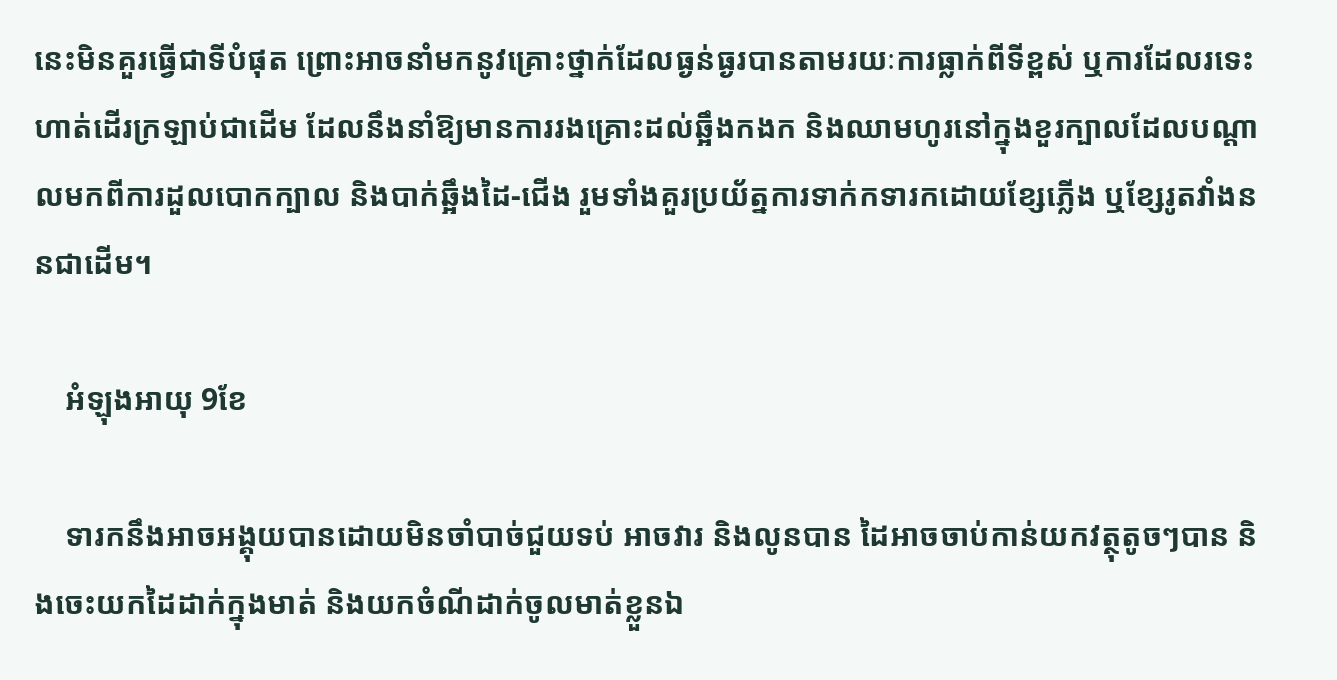នេះមិនគួរធ្វើជាទីបំផុត ព្រោះអាចនាំមកនូវគ្រោះថ្នាក់ដែលធ្ងន់ធ្ងរបានតាមរយៈការធ្លាក់ពីទីខ្ពស់ ឬការដែលរទេះហាត់ដើរក្រឡាប់ជាដើម ដែលនឹងនាំឱ្យមានការរងគ្រោះដល់ឆ្អឹងកងក និងឈាមហូរនៅក្នុងខួរក្បាលដែលបណ្ដាលមកពីការដួលបោកក្បាល និងបាក់ឆ្អឹងដៃ-ជើង រួមទាំងគួរប្រយ័ត្នការទាក់កទារកដោយខ្សែភ្លើង ឬខ្សែរូតវាំងននជាដើម។

    អំឡុងអាយុ 9ខែ

    ទារកនឹងអាចអង្គុយបានដោយមិនចាំបាច់ជួយទប់ អាចវារ និងលូនបាន ដៃអាចចាប់កាន់យកវត្ថុតូចៗបាន និងចេះយកដៃដាក់ក្នុងមាត់ និងយកចំណីដាក់ចូលមាត់ខ្លួនឯ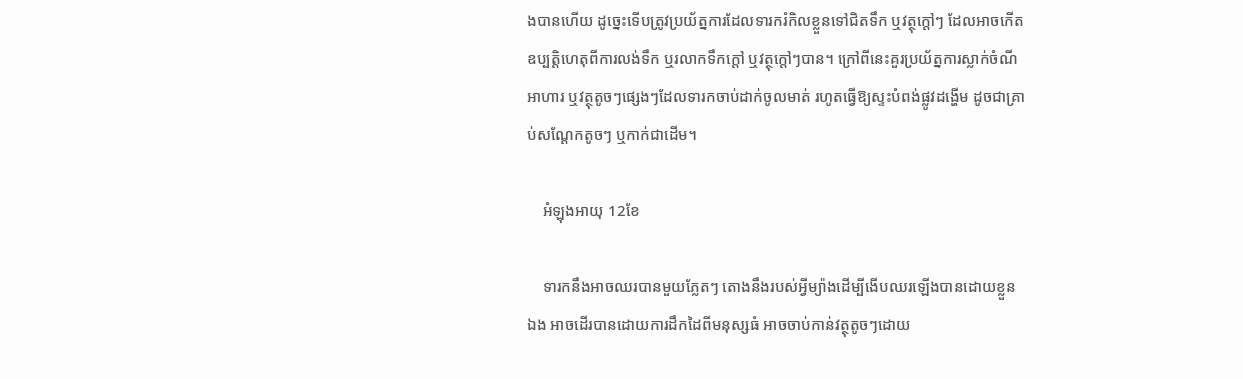ងបានហើយ ដូច្នេះទើបត្រូវប្រយ័ត្នការដែលទារករំកិលខ្លួនទៅជិតទឹក ឬវត្ថុក្ដៅៗ ដែលអាចកើតឧប្បត្តិហេតុពីការលង់ទឹក ឬរលាកទឹកក្ដៅ ឬវត្ថុក្ដៅៗបាន។ ក្រៅពីនេះគួរប្រយ័ត្នការស្លាក់ចំណីអាហារ ឬវត្ថុតូចៗផ្សេងៗដែលទារកចាប់ដាក់ចូលមាត់ រហូតធ្វើឱ្យស្ទះបំពង់ផ្លូវដង្ហើម ដូចជាគ្រាប់សណ្ដែកតូចៗ ឬកាក់ជាដើម។

    អំឡុងអាយុ 12ខែ

    ទារកនឹងអាចឈរបានមួយភ្លែតៗ តោងនឹងរបស់អ្វីម្យ៉ាងដើម្បីងើបឈរឡើងបានដោយខ្លួនឯង អាចដើរបានដោយការដឹកដៃពីមនុស្សធំ អាចចាប់កាន់វត្ថុតូចៗដោយ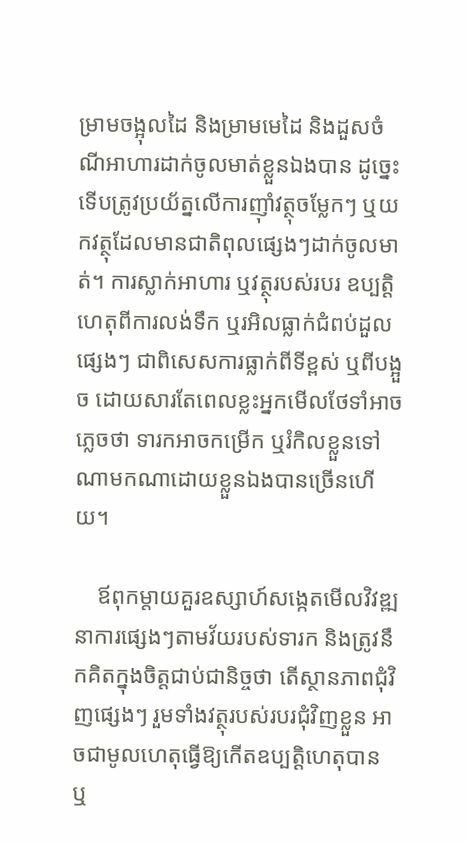ម្រាមចង្អុលដៃ និងម្រាមមេដៃ និងដួសចំណីអាហារដាក់ចូលមាត់ខ្លួនឯងបាន ដូច្នេះទើបត្រូវប្រយ័ត្នលើការញ៉ាំវត្ថុចម្លែកៗ ឬយកវត្ថុដែលមានជាតិពុលផ្សេងៗដាក់ចូលមាត់។ ការស្លាក់អាហារ ឬវត្ថុរបស់របរ ឧប្បត្តិហេតុពីការលង់ទឹក ឬរអិលធ្លាក់ជំពប់ដួលផ្សេងៗ ជាពិសេសការធ្លាក់ពីទីខ្ពស់ ឬពីបង្អួច ដោយសារតែពេលខ្លះអ្នកមើលថែទាំអាចភ្លេចថា ទារកអាចកម្រើក ឬរំកិលខ្លួនទៅណាមកណាដោយខ្លួនឯងបានច្រើនហើយ។

    ឪពុកម្ដាយគួរឧស្សាហ៍សង្កេតមើលវិវឌ្ឍនាការផ្សេងៗតាមវ័យរបស់ទារក និងត្រូវនឹកគិតក្នុងចិត្តជាប់ជានិច្ចថា តើស្ថានភាពជុំវិញផ្សេងៗ រួមទាំងវត្ថុរបស់របរជុំវិញខ្លួន អាចជាមូលហេតុធ្វើឱ្យកើតឧប្បត្តិហេតុបាន ឬ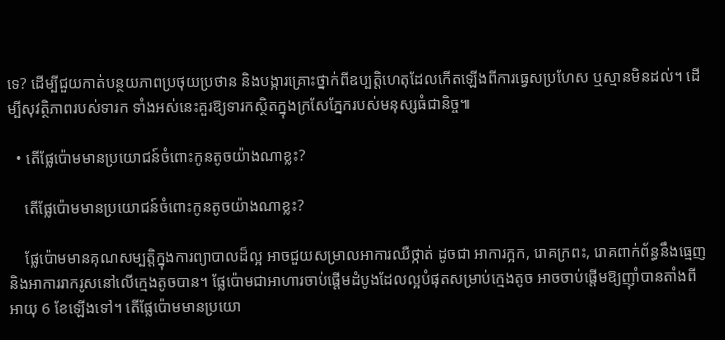ទេ? ដើម្បីជួយកាត់បន្ថយភាពប្រថុយប្រថាន និងបង្ការគ្រោះថ្នាក់ពីឧប្បត្តិហេតុដែលកើតឡើងពីការធ្វេសប្រហែស ឬស្មានមិនដល់។ ដើម្បីសុវត្ថិភាពរបស់ទារក ទាំងអស់នេះគួរឱ្យទារកស្ថិតក្នុងក្រសែភ្នែករបស់មនុស្សធំជានិច្ច៕

  • តើផ្លែប៉ោមមានប្រយោជន៍ចំពោះកូនតូចយ៉ាងណាខ្លះ?

    តើផ្លែប៉ោមមានប្រយោជន៍ចំពោះកូនតូចយ៉ាងណាខ្លះ?

    ផ្លែប៉ោមមានគុណសម្បត្តិក្នុងការព្យាបាលដ៏ល្អ អាចជួយសម្រាលអាការឈឺថ្កាត់ ដូចជា អាការក្អក, រោគក្រពះ, រោគពាក់ព័ន្ធនឹងធ្មេញ និងអាការរាករូសនៅលើក្មេងតូចបាន។ ផ្លែប៉ោមជាអាហារចាប់ផ្តើមដំបូងដែលល្អបំផុតសម្រាប់ក្មេងតូច អាចចាប់ផ្តើមឱ្យញ៉ាំបានតាំងពីអាយុ 6 ខែឡើងទៅ។ តើផ្លែប៉ោមមានប្រយោ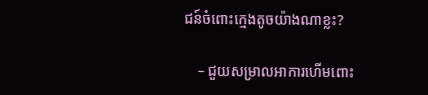ជន៍ចំពោះក្មេងតូចយ៉ាងណាខ្លះ?

    – ជួយសម្រាលអាការហើមពោះ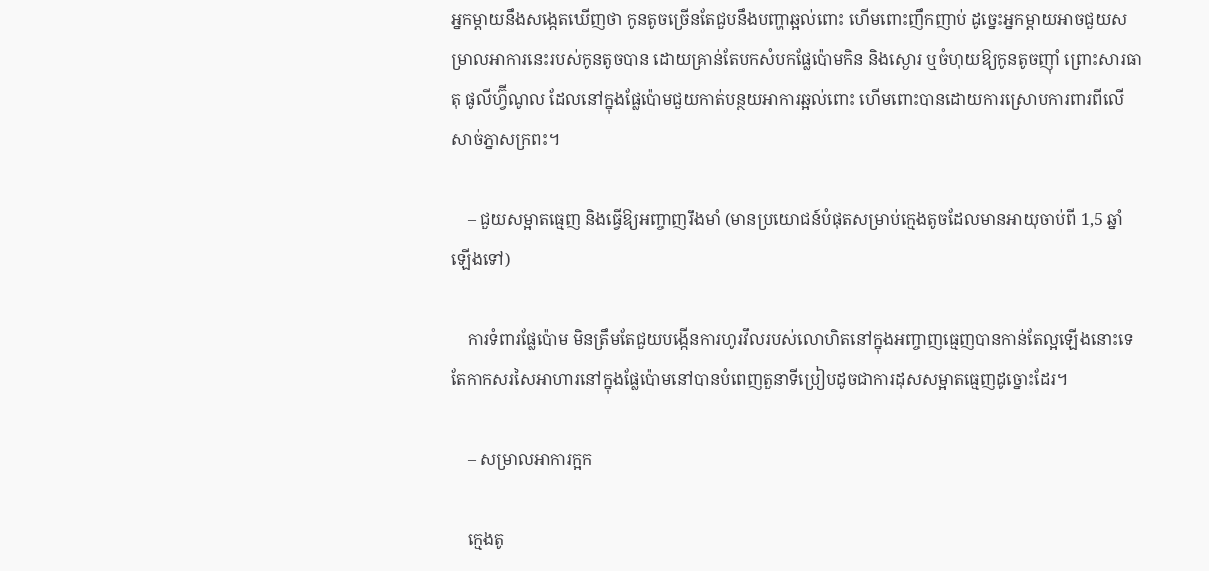អ្នកម្តាយនឹងសង្កេតឃើញថា កូនតូចច្រើនតែជួបនឹងបញ្ហាឆ្អល់ពោះ ហើមពោះញឹកញាប់ ដូច្នេះអ្នកម្តាយអាចជួយសម្រាលអាការនេះរបស់កូនតូចបាន ដោយគ្រាន់តែបកសំបកផ្លែប៉ោមកិន និងស្ងោរ ឬចំហុយឱ្យកូនតូចញ៉ាំ ព្រោះសារធាតុ ផូលីហ្វ៊ីណូល ដែលនៅក្នុងផ្លែប៉ោមជួយកាត់បន្ថយអាការឆ្អល់ពោះ ហើមពោះបានដោយការស្រោបការពារពីលើសាច់ភ្នាសក្រពះ។

    – ជួយសម្អាតធ្មេញ និងធ្វើឱ្យអញ្ចាញរឹងមាំ (មានប្រយោជន៍បំផុតសម្រាប់ក្មេងតូចដែលមានអាយុចាប់ពី 1,5 ឆ្នាំឡើងទៅ)

    ការទំពារផ្លែប៉ោម មិនត្រឹមតែជួយបង្កើនការហូរវឹលរបស់លោហិតនៅក្នុងអញ្ចាញធ្មេញបានកាន់តែល្អឡើងនោះទេ តែកាកសរសៃអាហារនៅក្នុងផ្លែប៉ោមនៅបានបំពេញតួនាទីប្រៀបដូចជាការដុសសម្អាតធ្មេញដូច្នោះដែរ។

    – សម្រាលអាការក្អក

    ក្មេងតូ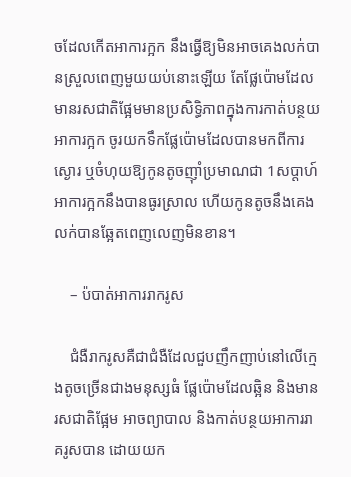ចដែលកើតអាការក្អក នឹងធ្វើឱ្យមិនអាចគេងលក់បានស្រួលពេញមួយយប់នោះឡើយ តែផ្លែប៉ោមដែលមានរសជាតិផ្អែមមានប្រសិទ្ធិភាពក្នុងការកាត់បន្ថយអាការក្អក ចូរយកទឹកផ្លែប៉ោមដែលបានមកពីការស្ងោរ ឬចំហុយឱ្យកូនតូចញ៉ាំប្រមាណជា 1សប្តាហ៍ អាការក្អកនឹងបានធូរស្រាល ហើយកូនតូចនឹងគេងលក់បានឆ្អែតពេញលេញមិនខាន។

    – ប៉បាត់អាការរាករូស

    ជំងឺរាករូសគឺជាជំងឺដែលជួបញឹកញាប់នៅលើក្មេងតូចច្រើនជាងមនុស្សធំ ផ្លែប៉ោមដែលឆ្អិន និងមានរសជាតិផ្អែម អាចព្យាបាល និងកាត់បន្ថយអាការរាគរូសបាន ដោយយក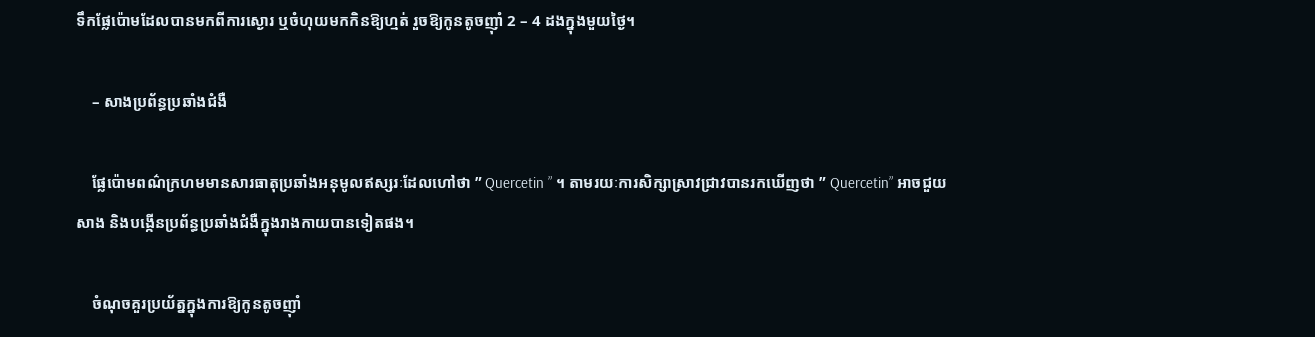ទឹកផ្លែប៉ោមដែលបានមកពីការស្ងោរ ឬចំហុយមកកិនឱ្យហ្មត់ រួចឱ្យកូនតូចញ៉ាំ 2 – 4 ដងក្នុងមួយថ្ងៃ។

    – សាងប្រព័ន្ធប្រឆាំងជំងឺ

    ផ្លែប៉ោមពណ៌ក្រហមមានសារធាតុប្រឆាំងអនុមូលឥស្សរៈដែលហៅថា ” Quercetin ” ។ តាមរយៈការសិក្សាស្រាវជ្រាវបានរកឃើញថា ” Quercetin” អាចជួយសាង និងបង្កើនប្រព័ន្ធប្រឆាំងជំងឺក្នុងរាងកាយបានទៀតផង។

    ចំណុចគួរប្រយ័ត្នក្នុងការឱ្យកូនតូចញ៉ាំ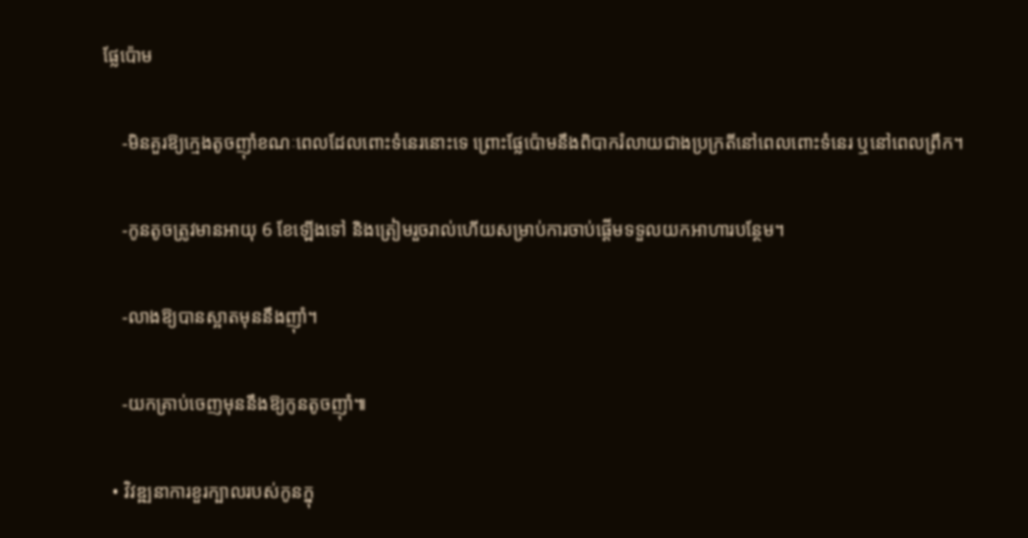ផ្លែប៉ោម

    -មិនគួរឱ្យក្មេងតូចញ៉ាំខណៈពេលដែលពោះទំនេរនោះទេ ព្រោះផ្លែប៉ោមនឹងពិបាករំលាយជាងប្រក្រតីនៅពេលពោះទំនេរ ឬនៅពេលព្រឹក។

    -កូនតូចត្រូវមានអាយុ 6 ខែឡើងទៅ និងត្រៀមរួចរាល់ហើយសម្រាប់ការចាប់ផ្តើមទទួលយកអាហារបន្ថែម។

    -លាងឱ្យបានស្អាតមុននឹងញ៉ាំ។

    -យកគ្រាប់ចេញមុននឹងឱ្យកូនតូចញ៉ាំ៕

  • វិវឌ្ឍនាការខួរក្បាលរបស់កូនក្នុ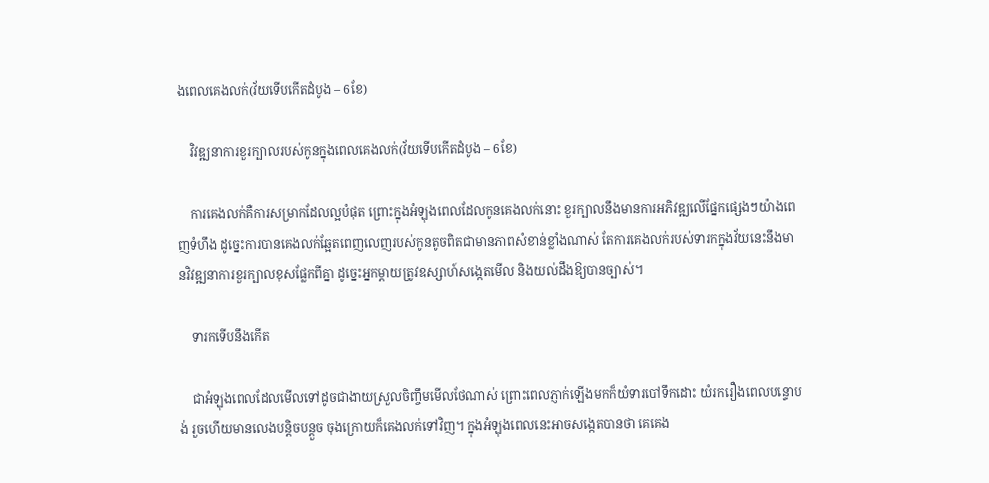ងពេលគេងលក់(វ័យទើបកើតដំបូង – 6ខែ)

    វិវឌ្ឍនាការខួរក្បាលរបស់កូនក្នុងពេលគេងលក់(វ័យទើបកើតដំបូង – 6ខែ)

    ការគេងលក់គឺការសម្រាកដែលល្អបំផុត ព្រោះក្នុងអំឡុងពេលដែលកូនគេងលក់នោះ ខួរក្បាលនឹងមានការអភិវឌ្ឍលើផ្នែកផ្សេងៗយ៉ាងពេញទំហឹង ដូច្នេះការបានគេងលក់ឆ្អែតពេញលេញរបស់កូនតូចពិតជាមានភាពសំខាន់ខ្លាំងណាស់ តែការគេងលក់របស់ទារកក្នុងវ័យនេះនឹងមានវិវឌ្ឍនាការខួរក្បាលខុសផ្លែកពីគ្នា ដូច្នេះអ្នកម្តាយត្រូវឧស្សាហ៍សង្កេតមើល និងយល់ដឹងឱ្យបានច្បាស់។

    ទារកទើបនឹងកើត

    ជាអំឡុងពេលដែលមើលទៅដូចជាងាយស្រួលចិញ្ចឹមមើលថែណាស់ ព្រោះពេលភ្ញាក់ឡើងមកក៏យំទារបៅទឹកដោះ យំរករឿងពេលបន្ទោបង់ រួចហើយមានលេងបន្តិចបន្តួច ចុងក្រោយក៏គេងលក់ទៅវិញ។ ក្នុងអំឡុងពេលនេះអាចសង្កេតបានថា គេគេង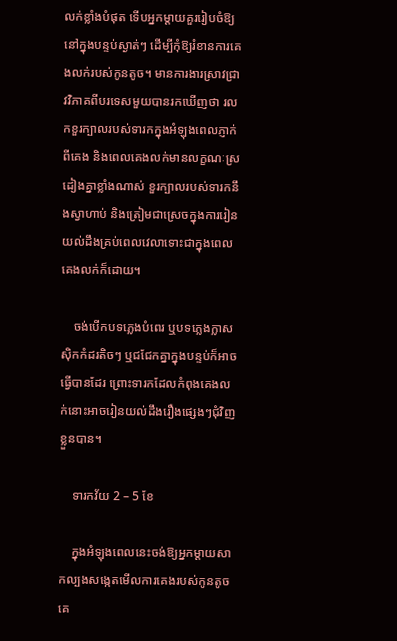លក់ខ្លាំងបំផុត ទើបអ្នកម្តាយគួររៀបចំឱ្យនៅក្នុងបន្ទប់ស្ងាត់ៗ ដើម្បីកុំឱ្យរំខានការគេងលក់របស់កូនតូច។ មានការងារស្រាវជ្រាវវិភាគពីបរទេសមួយបានរកឃើញថា រលកខួរក្បាលរបស់ទារកក្នុងអំឡុងពេលភ្ញាក់ពីគេង និងពេលគេងលក់មានលក្ខណៈស្រដៀងគ្នាខ្លាំងណាស់ ខួរក្បាលរបស់ទារកនឹងស្វាហាប់ និងត្រៀមជាស្រេចក្នុងការរៀនយល់ដឹងគ្រប់ពេលវេលាទោះជាក្នុងពេលគេងលក់ក៏ដោយ។

    ចង់បើកបទភ្លេងបំពេរ ឬបទភ្លេងក្លាសស៊ិកកំដរតិចៗ ឬជជែកគ្នាក្នុងបន្ទប់ក៏អាចធ្វើបានដែរ ព្រោះទារកដែលកំពុងគេងលក់នោះអាចរៀនយល់ដឹងរឿងផ្សេងៗជុំវិញខ្លួនបាន។

    ទារកវ័យ 2 – 5 ខែ

    ក្នុងអំឡុងពេលនេះចង់ឱ្យអ្នកម្តាយសាកល្បងសង្កេតមើលការគេងរបស់កូនតូច គេ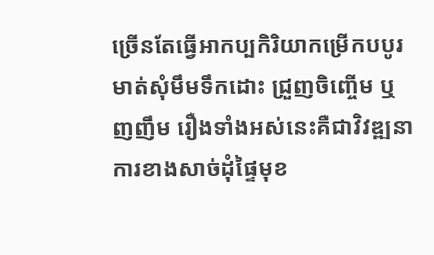ច្រើនតែធ្វើអាកប្បកិរិយាកម្រើកបបូរមាត់សុំមឹមទឹកដោះ ជ្រួញចិញ្ចើម ឬញញឹម រឿងទាំងអស់នេះគឺជាវិវឌ្ឍនាការខាងសាច់ដុំផ្ទៃមុខ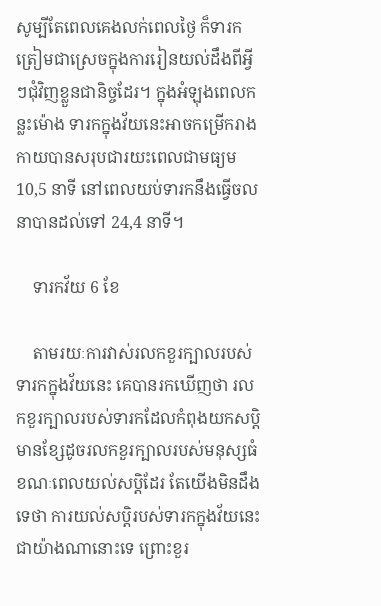សូម្បីតែពេលគេងលក់ពេលថ្ងៃ ក៏ទារកត្រៀមជាស្រេចក្នុងការរៀនយល់ដឹងពីអ្វីៗជុំវិញខ្លួនជានិច្ចដែរ។ ក្នុងអំឡុងពេលកន្លះម៉ោង ទារកក្នុងវ័យនេះអាចកម្រើករាងកាយបានសរុបជារយះពេលជាមធ្យម 10,5 នាទី នៅពេលយប់ទារកនឹងធ្វើចលនាបានដល់ទៅ 24,4 នាទី។

    ទារកវ័យ 6 ខែ

    តាមរយៈការវាស់រលកខួរក្បាលរបស់ទារកក្នុងវ័យនេះ គេបានរកឃើញថា រលកខួរក្បាលរបស់ទារកដែលកំពុងយកសប្តិ មានខ្សែដូចរលកខួរក្បាលរបស់មនុស្សធំខណៈពេលយល់សប្តិដែរ តែយើងមិនដឹងទេថា ការយល់សប្តិរបស់ទារកក្នុងវ័យនេះជាយ៉ាងណានោះទេ ព្រោះខួរ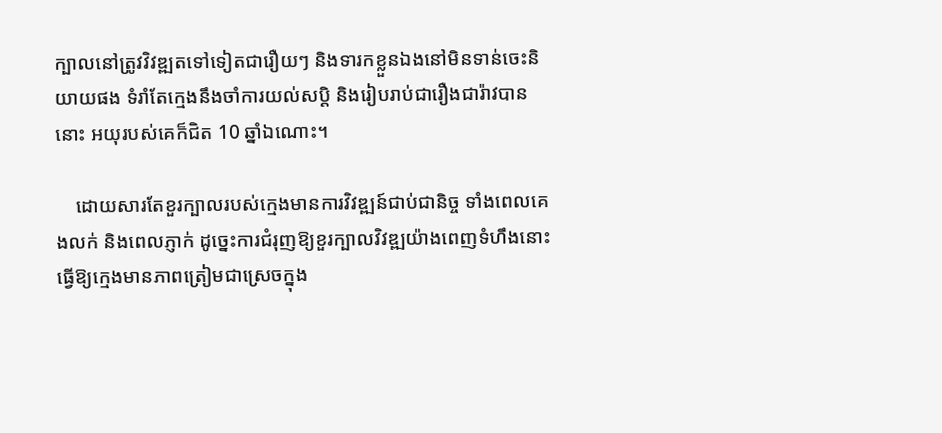ក្បាលនៅត្រូវវិវឌ្ឍតទៅទៀតជារឿយៗ និងទារកខ្លួនឯងនៅមិនទាន់ចេះនិយាយផង ទំរាំតែក្មេងនឹងចាំការយល់សប្តិ និងរៀបរាប់ជារឿងជារ៉ាវបាននោះ អយុរបស់គេក៏ជិត 10 ឆ្នាំឯណោះ។

    ដោយសារតែខួរក្បាលរបស់ក្មេងមានការវិវឌ្ឍន៍ជាប់ជានិច្ច ទាំងពេលគេងលក់ និងពេលភ្ញាក់ ដូច្នេះការជំរុញឱ្យខួរក្បាលវិវឌ្ឍយ៉ាងពេញទំហឹងនោះ ធ្វើឱ្យក្មេងមានភាពត្រៀមជាស្រេចក្នុង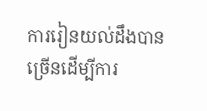ការរៀនយល់ដឹងបានច្រើនដើម្បីការ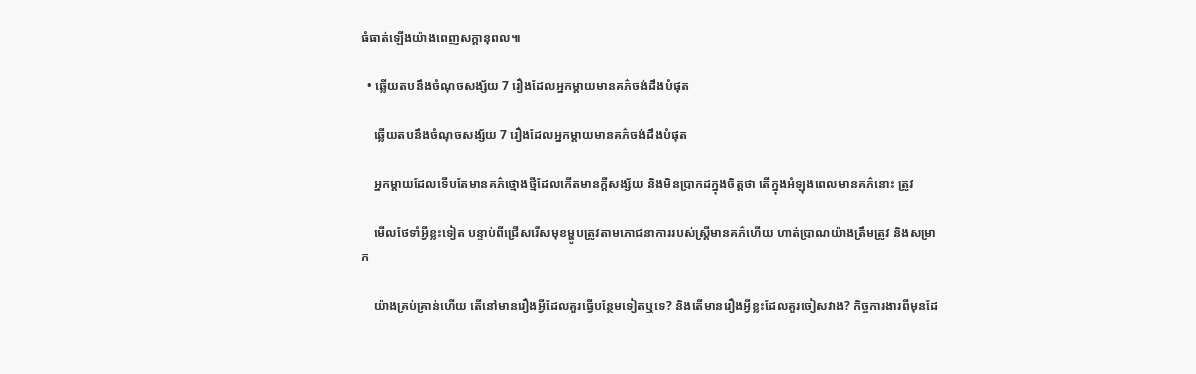ធំធាត់ឡើងយ៉ាងពេញសក្តានុពល៕

  • ឆ្លើយតបនឹងចំណុចសង្ស័យ 7 រឿងដែលអ្នកម្តាយមានគភ៌ចង់ដឹងបំផុត

    ឆ្លើយតបនឹងចំណុចសង្ស័យ 7 រឿងដែលអ្នកម្តាយមានគភ៌ចង់ដឹងបំផុត

    អ្នកម្តាយដែលទើបតែមានគភ៌ថ្មោងថ្មីដែលកើតមានក្តីសង្ស័យ និងមិនប្រាកដក្នុងចិត្តថា តើក្នុងអំឡុងពេលមានគភ៌នោះ ត្រូវ

    មើលថែទាំអ្វីខ្លះទៀត បន្ទាប់ពីជ្រើសរើសមុខម្ហូបត្រូវតាមភោជនាការរបស់ស្ត្រីមានគភ៌ហើយ ហាត់ប្រាណយ៉ាងត្រឹមត្រូវ និងសម្រាក

    យ៉ាងគ្រប់គ្រាន់ហើយ តើនៅមានរឿងអ្វីដែលគួរធ្វើបន្ថែមទៀតឬទេ? និងតើមានរឿងអ្វីខ្លះដែលគួរចៀសវាង? កិច្ចការងារពីមុនដែ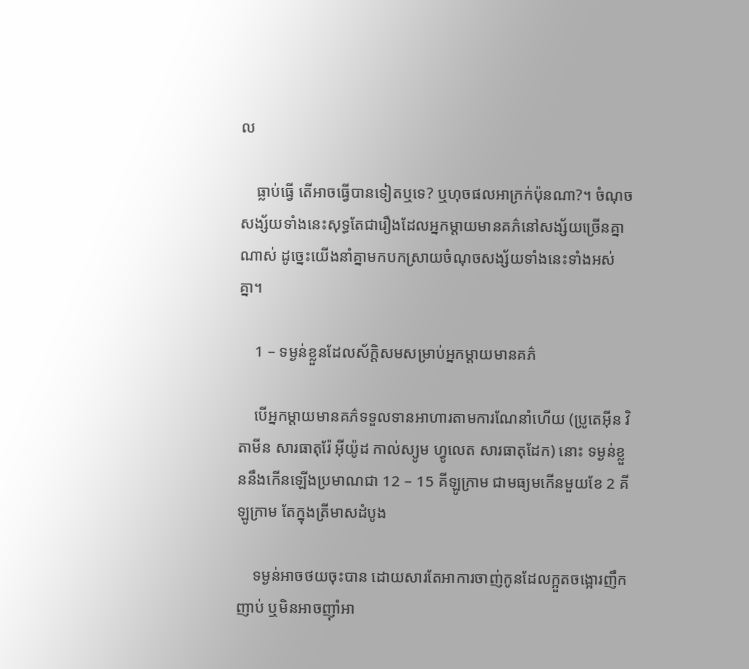ល

    ធ្លាប់ធ្វើ តើអាចធ្វើបានទៀតឬទេ? ឬហុចផលអាក្រក់ប៉ុនណា?។ ចំណុចសង្ស័យទាំងនេះសុទ្ធតែជារឿងដែលអ្នកម្តាយមានគភ៌នៅសង្ស័យច្រើនគ្នាណាស់ ដូច្នេះយើងនាំគ្នាមកបកស្រាយចំណុចសង្ស័យទាំងនេះទាំងអស់គ្នា។

    1 – ទម្ងន់ខ្លួនដែលស័ក្តិសមសម្រាប់អ្នកម្តាយមានគភ៌

    បើអ្នកម្តាយមានគភ៌ទទួលទានអាហារតាមការណែនាំហើយ (ប្រូតេអុីន វិតាមីន សារធាតុរ៉ែ អុីយ៉ូដ កាល់ស្យូម ហ្វូលេត សារធាតុដែក) នោះ ទម្ងន់ខ្លួននឹងកើនឡើងប្រមាណជា 12 – 15 គីឡូក្រាម ជាមធ្យមកើនមួយខែ 2 គីឡូក្រាម តែក្នុងត្រីមាសដំបូង

    ទម្ងន់អាចថយចុះបាន ដោយសារតែអាការចាញ់កូនដែលក្អួតចង្អោរញឹកញាប់ ឬមិនអាចញ៉ាំអា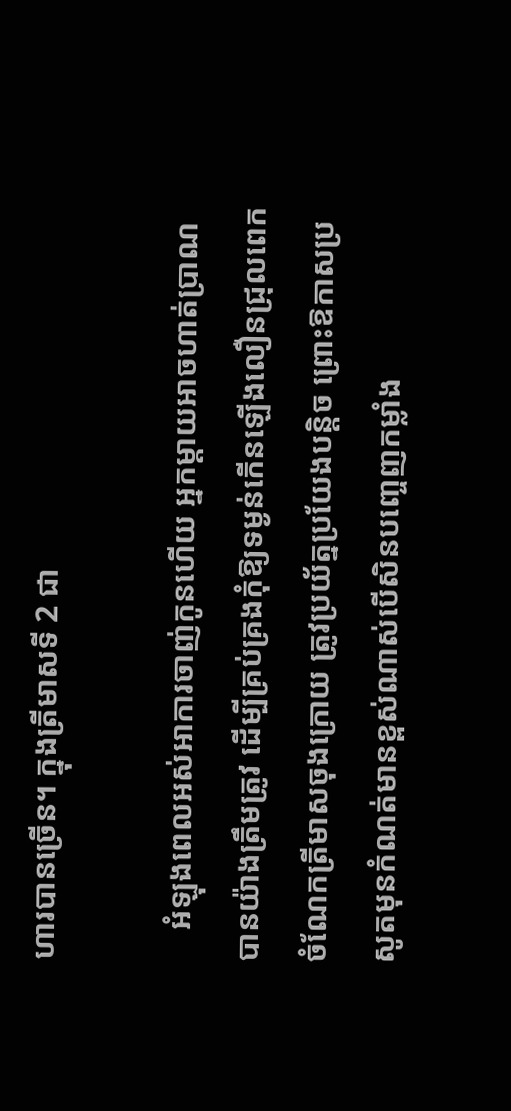ហារបានច្រើន។ ក្នុងត្រីមាសទី 2 ជា

    អំឡុងពេលអស់អាការចាញ់កូនហើយ អ្នកម្តាយអាចហាត់ប្រាណបានយ៉ាងត្រឹមត្រូវ ដើម្បីគ្រប់គ្រងកុំឱ្យទម្ងន់កើនឡើងលឿនជ្រុលពេក ចំណែកត្រីមាសចុងក្រោយ ត្រូវប្រយ័ត្នប្រយែងបន្តិច ព្រោះឱកាសប្រសូតមុនកំណត់មានខ្ពស់ណាស់បើសិនបញ្ចេញកម្លាំង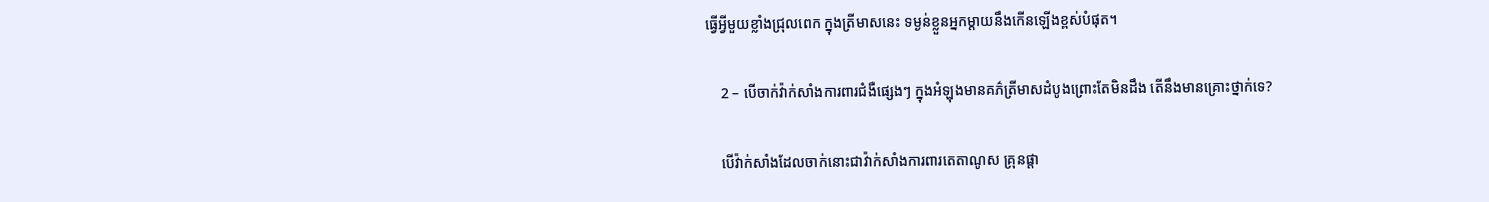ធ្វើអ្វីមួយខ្លាំងជ្រុលពេក ក្នុងត្រីមាសនេះ ទម្ងន់ខ្លួនអ្នកម្តាយនឹងកើនឡើងខ្ពស់បំផុត។

    2 – បើចាក់វ៉ាក់សាំងការពារជំងឺផ្សេងៗ ក្នុងអំឡុងមានគភ៌ត្រីមាសដំបូងព្រោះតែមិនដឹង តើនឹងមានគ្រោះថ្នាក់ទេ?

    បើវ៉ាក់សាំងដែលចាក់នោះជាវ៉ាក់សាំងការពារតេតាណូស គ្រុនផ្តា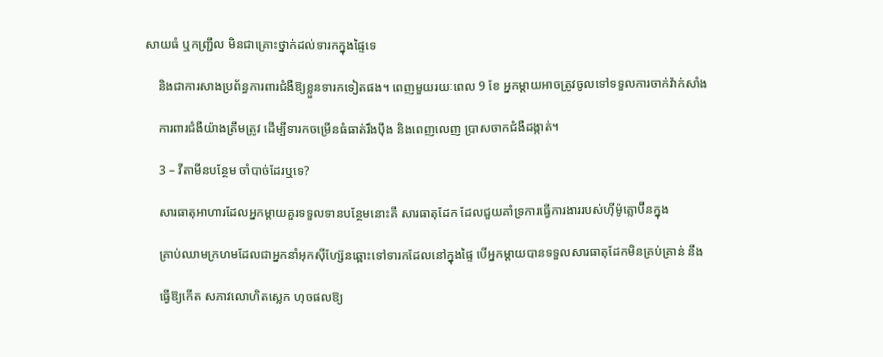សាយធំ ឬកញ្រ្ជឹល មិនជាគ្រោះថ្នាក់ដល់ទារកក្នុងផ្ទៃទេ

    និងជាការសាងប្រព័ន្ធការពារជំងឺឱ្យខ្លួនទារកទៀតផង។ ពេញមួយរយៈពេល 9 ខែ អ្នកម្តាយអាចត្រូវចូលទៅទទួលការចាក់វ៉ាក់សាំង

    ការពារជំងឺយ៉ាងត្រឹមត្រូវ ដើម្បីទារកចម្រើនធំធាត់រឹងប៉ឹង និងពេញលេញ ប្រាសចាកជំងឺដង្កាត់។

    3 – វីតាមីនបន្ថែម ចាំបាច់ដែរឬទេ?

    សារធាតុអាហារដែលអ្នកម្តាយគួរទទួលទានបន្ថែមនោះគឺ សារធាតុដែក ដែលជួយគាំទ្រការធ្វើការងាររបស់ហ៊ីម៉ូគ្លោប៊ីនក្នុង

    គ្រាប់ឈាមក្រហមដែលជាអ្នកនាំអុកស៊ីហ្ស៊ែនឆ្ពោះទៅទារកដែលនៅក្នុងផ្ទៃ បើអ្នកម្តាយបានទទួលសារធាតុដែកមិនគ្រប់គ្រាន់ នឹង

    ធ្វើឱ្យកើត សភាវលោហិតស្លេក ហុចផលឱ្យ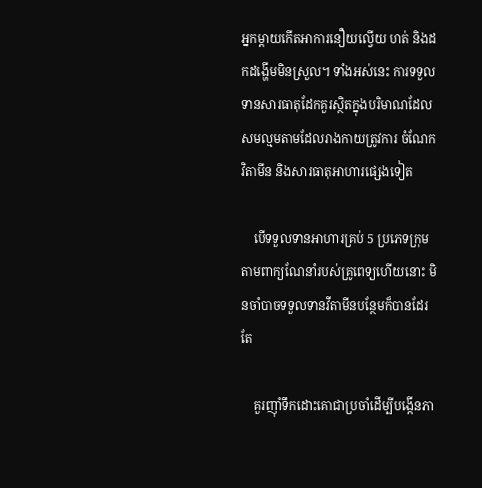អ្នកម្តាយកើតអាការនឿយល្វើយ ហត់ និងដកដង្ហើមមិនស្រួល។ ទាំងអស់នេះ ការទទួលទានសារធាតុដែកគួរស្ថិតក្នុងបរិមាណដែលសមល្មមតាមដែលរាងកាយត្រូវការ ចំណែកវិតាមីន និងសារធាតុអាហារផ្សេងទៀត

    បើទទួលទានអាហារគ្រប់ 5 ប្រភេទក្រុមតាមពាក្យណែនាំរបស់គ្រូពេទ្យហើយនោះ មិនចាំបាចទទួលទានវីតាមីនបន្ថែមក៏បានដែរ តែ

    គួរញ៉ាំទឹកដោះគោជាប្រចាំដើម្បីបង្កើនភា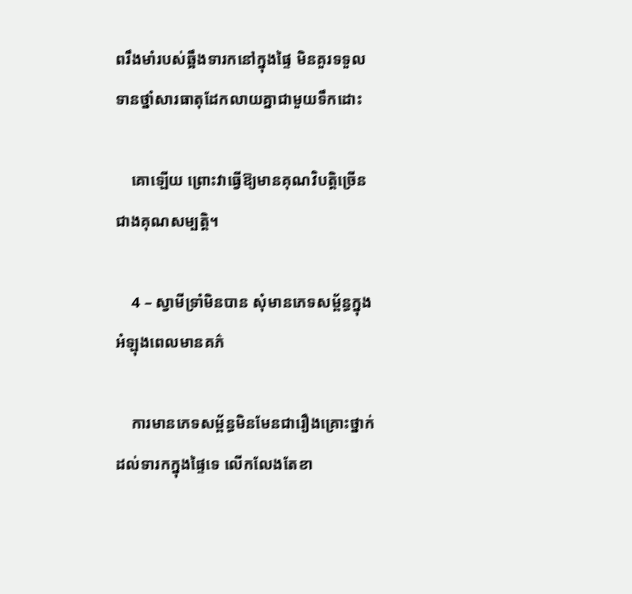ពរឹងមាំរបស់ឆ្អឹងទារកនៅក្នុងផ្ទៃ មិនគួរទទួលទានថ្នាំសារធាតុដែកលាយគ្នាជាមួយទឹកដោះ

    គោឡើយ ព្រោះវាធ្វើឱ្យមានគុណវិបត្តិច្រើនជាងគុណសម្បត្តិ។

    4 – ស្វាមីទ្រាំមិនបាន សុំមានភេទសម្ព័ន្ធក្នុងអំឡុងពេលមានគភ៌

    ការមានភេទសម្ព័ន្ធមិនមែនជារឿងគ្រោះថ្នាក់ដល់ទារកក្នុងផ្ទៃទេ លើកលែងតែខា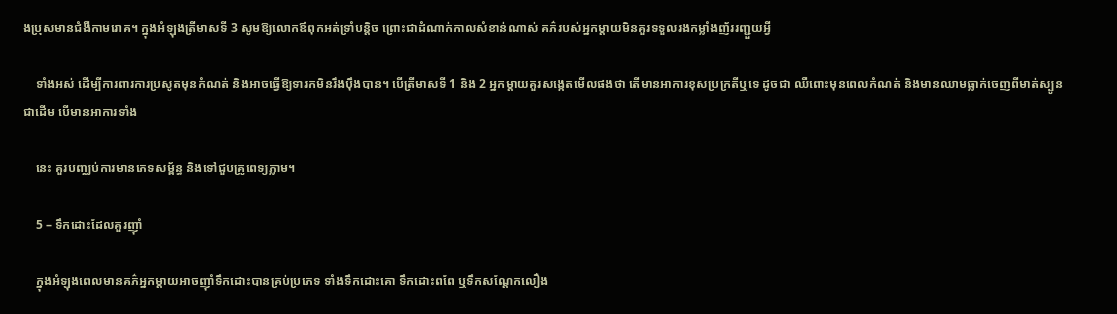ងប្រុសមានជំងឺកាមរោគ។ ក្នុងអំឡុងត្រីមាសទី 3 សូមឱ្យលោកឪពុកអត់ទ្រាំបន្តិច ព្រោះជាដំណាក់កាលសំខាន់ណាស់ គភ៌របស់អ្នកម្តាយមិនគួរទទួលរងកម្លាំងញ័ររញ្ជួយអ្វី

    ទាំងអស់ ដើម្បីការពារការប្រសូតមុនកំណត់ និងអាចធ្វើឱ្យទារកមិនរឹងប៉ឹងបាន។ បើត្រីមាសទី 1 និង 2 អ្នកម្តាយគួរសង្កេតមើលផងថា តើមានអាការខុសប្រក្រតីឬទេ ដូចជា ឈឺពោះមុនពេលកំណត់ និងមានឈាមធ្លាក់ចេញពីមាត់ស្បូន ជាដើម បើមានអាការទាំង

    នេះ គួរបញ្ឈប់ការមានភេទសម្ព័ន្ធ និងទៅជួបគ្រូពេទ្យភ្លាម។

    5 – ទឹកដោះដែលគួរញ៉ាំ

    ក្នុងអំឡុងពេលមានគភ៌អ្នកម្តាយអាចញ៉ាំទឹកដោះបានគ្រប់ប្រភេទ ទាំងទឹកដោះគោ ទឹកដោះពពែ ឬទឹកសណ្តែកលឿង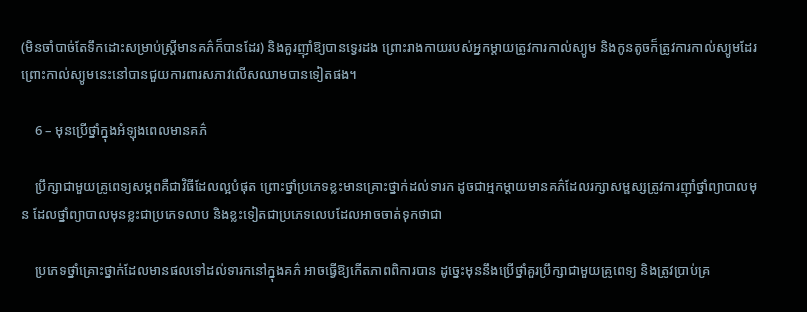(មិនចាំបាច់តែទឹកដោះសម្រាប់ស្រ្តីមានគភ៌ក៏បានដែរ) និងគួរញ៉ាំឱ្យបានទ្វេរដង ព្រោះរាងកាយរបស់អ្នកម្តាយត្រូវការកាល់ស្យូម និងកូនតូចក៏ត្រូវការកាល់ស្យូមដែរ ព្រោះកាល់ស្យូមនេះនៅបានជួយការពារសភាវលើសឈាមបានទៀតផង។

    6 – មុនប្រើថ្នាំក្នុងអំឡុងពេលមានគភ៌

    ប្រឹក្សាជាមួយគ្រូពេទ្យសម្ភពគឺជាវិធីដែលល្អបំផុត ព្រោះថ្នាំប្រភេទខ្លះមានគ្រោះថ្នាក់ដល់ទារក ដូចជាអ្មកម្តាយមានគភ៌ដែលរក្សាសម្ផស្សត្រូវការញ៉ាំថ្នាំព្យាបាលមុន ដែលថ្នាំព្យាបាលមុនខ្លះជាប្រភេទលាប និងខ្លះទៀតជាប្រភេទលេបដែលអាចចាត់ទុកថាជា

    ប្រភេទថ្នាំគ្រោះថ្នាក់ដែលមានផលទៅដល់ទារកនៅក្នុងគភ៌ អាចធ្វើឱ្យកើតភាពពិការបាន ដូច្នេះមុននឹងប្រើថ្នាំគួរប្រឹក្សាជាមួយគ្រូពេទ្យ និងត្រូវប្រាប់គ្រ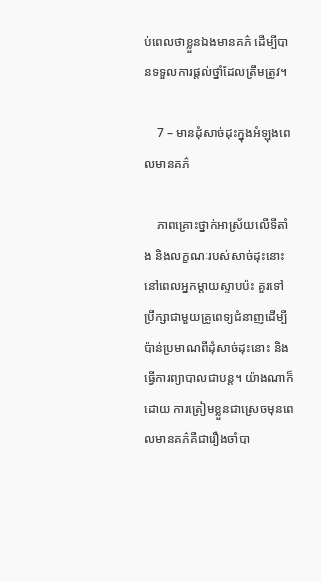ប់ពេលថាខ្លួនឯងមានគភ៌ ដើម្បីបានទទួលការផ្តល់ថ្នាំដែលត្រឹមត្រូវ។

    7 – មានដុំសាច់ដុះក្នុងអំឡុងពេលមានគភ៌

    ភាពគ្រោះថ្នាក់អាស្រ័យលើទីតាំង និងលក្ខណៈរបស់សាច់ដុះនោះ នៅពេលអ្នកម្តាយស្ទាបប៉ះ គួរទៅប្រឹក្សាជាមួយគ្រូពេទ្យជំនាញដើម្បីប៉ាន់ប្រមាណពីដុំសាច់ដុះនោះ និងធ្វើការព្យាបាលជាបន្ត។ យ៉ាងណាក៏ដោយ ការត្រៀមខ្លួនជាស្រេចមុនពេលមានគភ៌គឺជារឿងចាំបា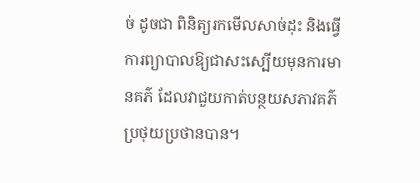ច់ ដូចជា ពិនិត្យរកមើលសាច់ដុះ និងធ្វើការព្យាបាលឱ្យជាសះស្បើយមុនការមានគភ៌ ដែលវាជួយកាត់បន្ថយសភាវគភ៌ប្រថុយប្រថានបាន។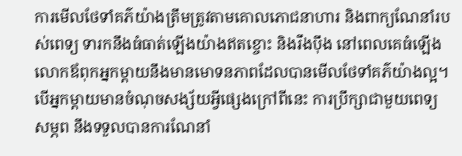ការមើលថែទាំគភ៌យ៉ាងត្រឹមត្រូវតាមគោលភោជនាហារ និងពាក្យណែនាំរបស់ពេទ្យ ទារកនឹងធំធាត់ឡើងយ៉ាងឥតខ្ចោះ និងរឹងប៉ឹង នៅពេលគេធំឡើងលោកឪពុកអ្នកម្តាយនឹងមានមោទនភាពដែលបានមើលថែទាំគភ៌យ៉ាងល្អ។ បើអ្នកម្តាយមានចំណុចសង្ស័យអ្វីផ្សេងក្រៅពីនេះ ការប្រឹក្សាជាមួយពេទ្យសម្ភព នឹងទទួលបានការណែនាំ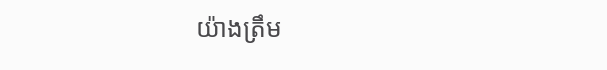យ៉ាងត្រឹម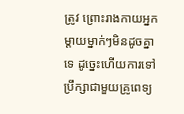ត្រូវ ព្រោះរាងកាយអ្នកម្តាយម្នាក់ៗមិនដូចគ្នាទេ ដូច្នេះហើយការទៅប្រឹក្សាជាមួយគ្រូពេទ្យ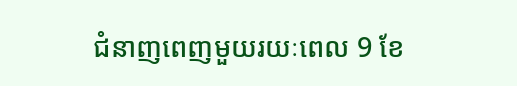ជំនាញពេញមួយរយៈពេល 9 ខែ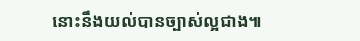នោះនឹងយល់បានច្បាស់ល្អជាង៕